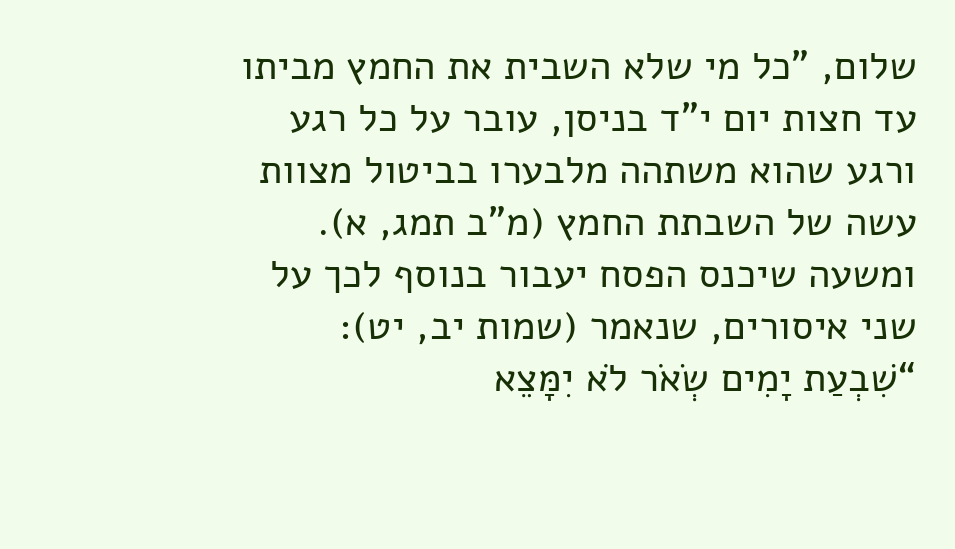שלום, "כל מי שלא השבית את החמץ מביתו עד חצות יום י”ד בניסן, עובר על כל רגע ורגע שהוא משתהה מלבערו בביטול מצוות עשה של השבתת החמץ (מ”ב תמג, א). ומשעה שיכנס הפסח יעבור בנוסף לכך על שני איסורים, שנאמר (שמות יב, יט): “שִׁבְעַת יָמִים שְׂאֹר לֹא יִמָּצֵא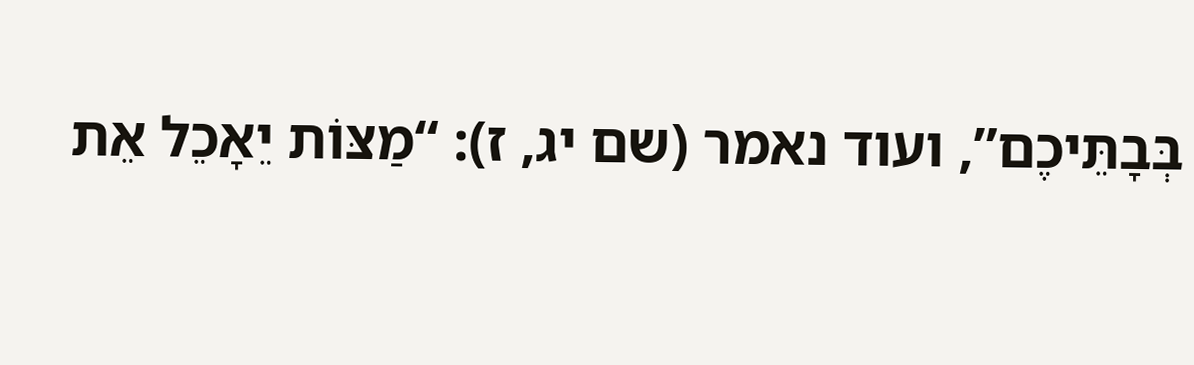בְּבָתֵּיכֶם”, ועוד נאמר (שם יג, ז): “מַצּוֹת יֵאָכֵל אֵת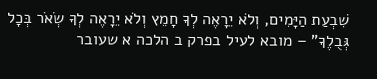שִׁבְעַת הַיָּמִים, וְלֹא יֵרָאֶה לְךָ חָמֵץ וְלֹא יֵרָאֶה לְךָ שְׂאֹר בְּכָל גְּבֻלֶךָ” – מובא לעיל בפרק ב הלכה א שעובר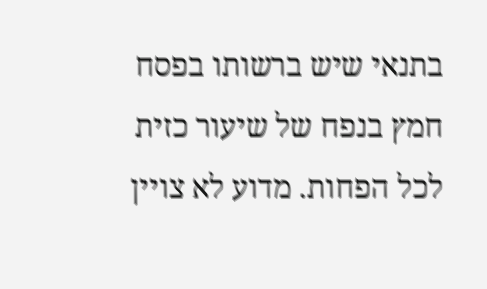בתנאי שיש ברשותו בפסח חמץ בנפח של שיעור כזית לכל הפחות. מדוע לא צויין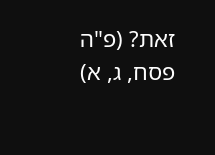זאת? (פ"ה פסח, ג, א)